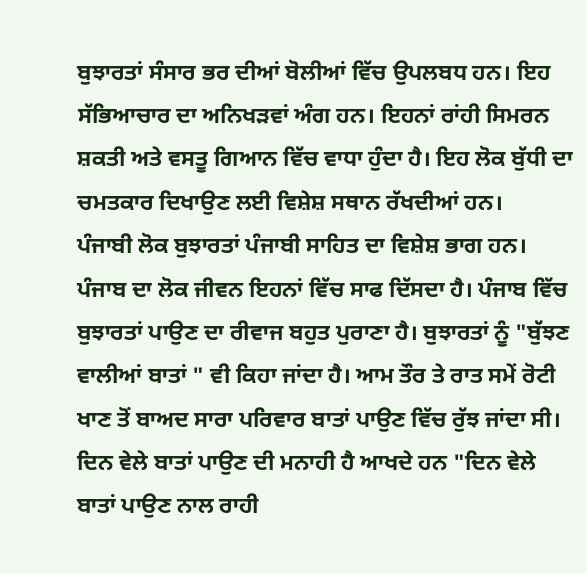ਬੁਝਾਰਤਾਂ ਸੰਸਾਰ ਭਰ ਦੀਆਂ ਬੋਲੀਆਂ ਵਿੱਚ ਉਪਲਬਧ ਹਨ। ਇਹ ਸੱਭਿਆਚਾਰ ਦਾ ਅਨਿਖੜਵਾਂ ਅੰਗ ਹਨ। ਇਹਨਾਂ ਰਾਂਹੀ ਸਿਮਰਨ ਸ਼ਕਤੀ ਅਤੇ ਵਸਤੂ ਗਿਆਨ ਵਿੱਚ ਵਾਧਾ ਹੁੰਦਾ ਹੈ। ਇਹ ਲੋਕ ਬੁੱਧੀ ਦਾ ਚਮਤਕਾਰ ਦਿਖਾਉਣ ਲਈ ਵਿਸ਼ੇਸ਼ ਸਥਾਨ ਰੱਖਦੀਆਂ ਹਨ।
ਪੰਜਾਬੀ ਲੋਕ ਬੁਝਾਰਤਾਂ ਪੰਜਾਬੀ ਸਾਹਿਤ ਦਾ ਵਿਸ਼ੇਸ਼ ਭਾਗ ਹਨ। ਪੰਜਾਬ ਦਾ ਲੋਕ ਜੀਵਨ ਇਹਨਾਂ ਵਿੱਚ ਸਾਫ ਦਿੱਸਦਾ ਹੈ। ਪੰਜਾਬ ਵਿੱਚ ਬੁਝਾਰਤਾਂ ਪਾਉਣ ਦਾ ਰੀਵਾਜ ਬਹੁਤ ਪੁਰਾਣਾ ਹੈ। ਬੁਝਾਰਤਾਂ ਨੂੰ "ਬੁੱਝਣ ਵਾਲੀਆਂ ਬਾਤਾਂ " ਵੀ ਕਿਹਾ ਜਾਂਦਾ ਹੈ। ਆਮ ਤੌਰ ਤੇ ਰਾਤ ਸਮੇਂ ਰੋਟੀ ਖਾਣ ਤੋਂ ਬਾਅਦ ਸਾਰਾ ਪਰਿਵਾਰ ਬਾਤਾਂ ਪਾਉਣ ਵਿੱਚ ਰੁੱਝ ਜਾਂਦਾ ਸੀ। ਦਿਨ ਵੇਲੇ ਬਾਤਾਂ ਪਾਉਣ ਦੀ ਮਨਾਹੀ ਹੈ ਆਖਦੇ ਹਨ "ਦਿਨ ਵੇਲੇ ਬਾਤਾਂ ਪਾਉਣ ਨਾਲ ਰਾਹੀ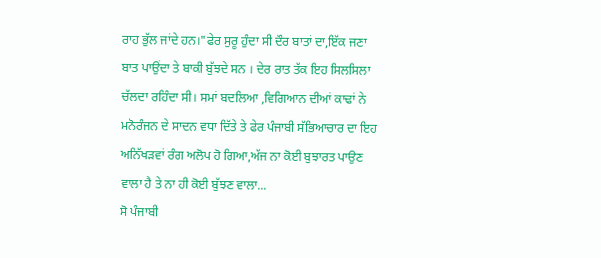ਰਾਹ ਭੁੱਲ ਜਾਂਦੇ ਹਨ।"ਫੇਰ ਸੁਰੂ ਹੁੰਦਾ ਸੀ ਦੌਰ ਬਾਤਾਂ ਦਾ,ਇੱਕ ਜਣਾ ਬਾਤ ਪਾਉਂਦਾ ਤੇ ਬਾਕੀ ਬੁੱਝਦੇ ਸਨ । ਦੇਰ ਰਾਤ ਤੱਕ ਇਹ ਸਿਲਸਿਲਾ ਚੱਲਦਾ ਰਹਿੰਦਾ ਸੀ। ਸਮਾਂ ਬਦਲਿਆ ,ਵਿਗਿਆਨ ਦੀਆਂ ਕਾਢਾਂ ਨੇ ਮਨੋਰੰਜਨ ਦੇ ਸਾਦਨ ਵਧਾ ਦਿੱਤੇ ਤੇ ਫੇਰ ਪੰਜਾਬੀ ਸੱਭਿਆਚਾਰ ਦਾ ਇਹ ਅਨਿੱਖੜਵਾਂ ਰੰਗ ਅਲੋਪ ਹੋ ਗਿਆ,ਅੱਜ ਨਾ ਕੋਈ ਬੁਝਾਰਤ ਪਾਉਣ ਵਾਲਾ ਹੈ ਤੇ ਨਾ ਹੀ ਕੋਈ ਬੁੱਝਣ ਵਾਲਾ...
ਸੋ ਪੰਜਾਬੀ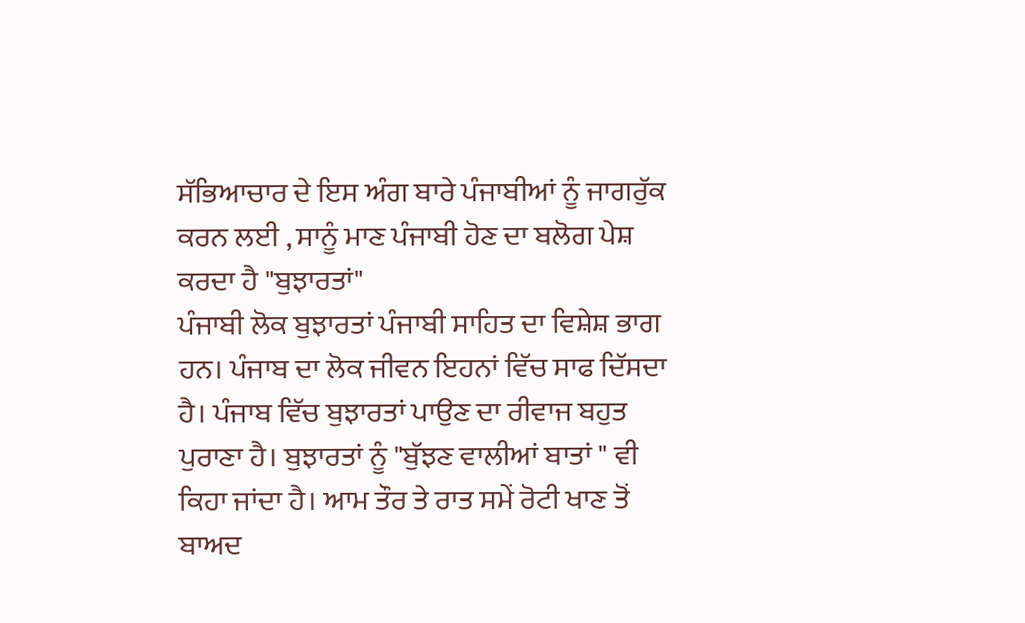ਸੱਭਿਆਚਾਰ ਦੇ ਇਸ ਅੰਗ ਬਾਰੇ ਪੰਜਾਬੀਆਂ ਨੂੰ ਜਾਗਰੁੱਕ ਕਰਨ ਲਈ , ਸਾਨੂੰ ਮਾਣ ਪੰਜਾਬੀ ਹੋਣ ਦਾ ਬਲੋਗ ਪੇਸ਼ ਕਰਦਾ ਹੈ "ਬੁਝਾਰਤਾਂ"
ਪੰਜਾਬੀ ਲੋਕ ਬੁਝਾਰਤਾਂ ਪੰਜਾਬੀ ਸਾਹਿਤ ਦਾ ਵਿਸ਼ੇਸ਼ ਭਾਗ ਹਨ। ਪੰਜਾਬ ਦਾ ਲੋਕ ਜੀਵਨ ਇਹਨਾਂ ਵਿੱਚ ਸਾਫ ਦਿੱਸਦਾ ਹੈ। ਪੰਜਾਬ ਵਿੱਚ ਬੁਝਾਰਤਾਂ ਪਾਉਣ ਦਾ ਰੀਵਾਜ ਬਹੁਤ ਪੁਰਾਣਾ ਹੈ। ਬੁਝਾਰਤਾਂ ਨੂੰ "ਬੁੱਝਣ ਵਾਲੀਆਂ ਬਾਤਾਂ " ਵੀ ਕਿਹਾ ਜਾਂਦਾ ਹੈ। ਆਮ ਤੌਰ ਤੇ ਰਾਤ ਸਮੇਂ ਰੋਟੀ ਖਾਣ ਤੋਂ ਬਾਅਦ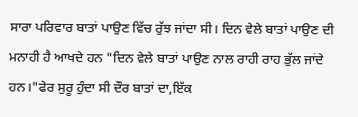ਸਾਰਾ ਪਰਿਵਾਰ ਬਾਤਾਂ ਪਾਉਣ ਵਿੱਚ ਰੁੱਝ ਜਾਂਦਾ ਸੀ। ਦਿਨ ਵੇਲੇ ਬਾਤਾਂ ਪਾਉਣ ਦੀ ਮਨਾਹੀ ਹੈ ਆਖਦੇ ਹਨ "ਦਿਨ ਵੇਲੇ ਬਾਤਾਂ ਪਾਉਣ ਨਾਲ ਰਾਹੀ ਰਾਹ ਭੁੱਲ ਜਾਂਦੇ ਹਨ।"ਫੇਰ ਸੁਰੂ ਹੁੰਦਾ ਸੀ ਦੌਰ ਬਾਤਾਂ ਦਾ,ਇੱਕ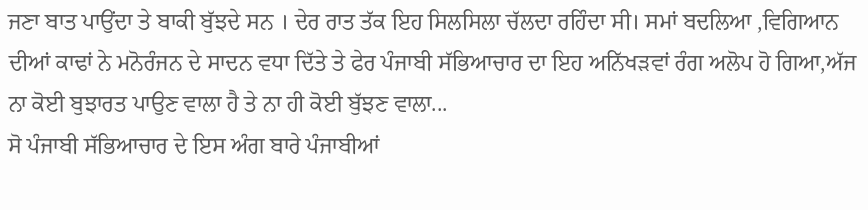ਜਣਾ ਬਾਤ ਪਾਉਂਦਾ ਤੇ ਬਾਕੀ ਬੁੱਝਦੇ ਸਨ । ਦੇਰ ਰਾਤ ਤੱਕ ਇਹ ਸਿਲਸਿਲਾ ਚੱਲਦਾ ਰਹਿੰਦਾ ਸੀ। ਸਮਾਂ ਬਦਲਿਆ ,ਵਿਗਿਆਨ ਦੀਆਂ ਕਾਢਾਂ ਨੇ ਮਨੋਰੰਜਨ ਦੇ ਸਾਦਨ ਵਧਾ ਦਿੱਤੇ ਤੇ ਫੇਰ ਪੰਜਾਬੀ ਸੱਭਿਆਚਾਰ ਦਾ ਇਹ ਅਨਿੱਖੜਵਾਂ ਰੰਗ ਅਲੋਪ ਹੋ ਗਿਆ,ਅੱਜ ਨਾ ਕੋਈ ਬੁਝਾਰਤ ਪਾਉਣ ਵਾਲਾ ਹੈ ਤੇ ਨਾ ਹੀ ਕੋਈ ਬੁੱਝਣ ਵਾਲਾ...
ਸੋ ਪੰਜਾਬੀ ਸੱਭਿਆਚਾਰ ਦੇ ਇਸ ਅੰਗ ਬਾਰੇ ਪੰਜਾਬੀਆਂ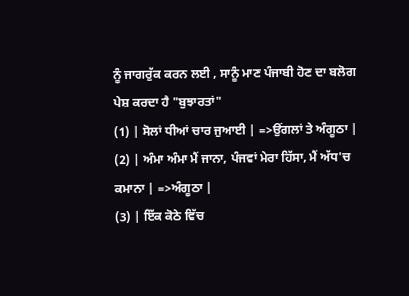ਨੂੰ ਜਾਗਰੁੱਕ ਕਰਨ ਲਈ , ਸਾਨੂੰ ਮਾਣ ਪੰਜਾਬੀ ਹੋਣ ਦਾ ਬਲੋਗ ਪੇਸ਼ ਕਰਦਾ ਹੈ "ਬੁਝਾਰਤਾਂ"
(1) | ਸੋਲਾਂ ਧੀਆਂ ਚਾਰ ਜੁਆਈ | =>ਉਂਗਲਾਂ ਤੇ ਅੰਗੂਠਾ |
(2) | ਅੰਮਾ ਅੰਮਾ ਮੈਂ ਜਾਨਾ, ਪੰਜਵਾਂ ਮੇਰਾ ਹਿੱਸਾ, ਮੈਂ ਅੱਧ'ਚ ਕਮਾਨਾ | =>ਅੰਗੂਠਾ |
(3) | ਇੱਕ ਕੋਠੇ ਵਿੱਚ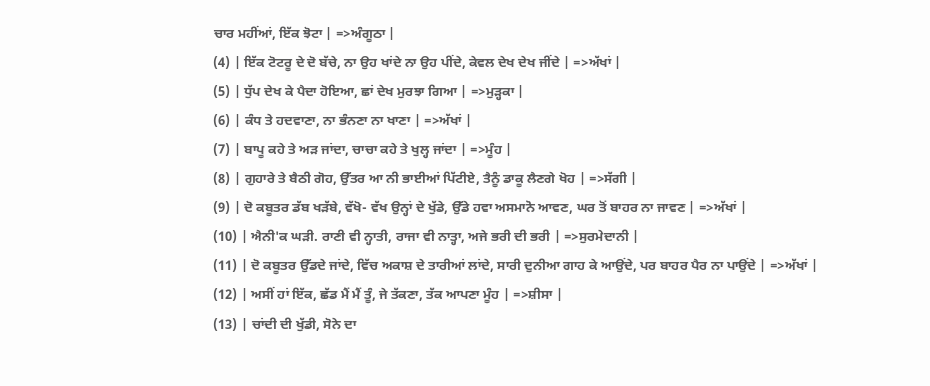ਚਾਰ ਮਹੀਂਆਂ, ਇੱਕ ਝੋਟਾ | =>ਅੰਗੂਠਾ |
(4) | ਇੱਕ ਟੋਟਰੂ ਦੇ ਦੋ ਬੱਚੇ, ਨਾ ਉਹ ਖਾਂਦੇ ਨਾ ਉਹ ਪੀਂਦੇ, ਕੇਵਲ ਦੇਖ ਦੇਖ ਜੀਂਦੇ | =>ਅੱਖਾਂ |
(5) | ਧੁੱਪ ਦੇਖ ਕੇ ਪੈਦਾ ਹੋਇਆ, ਛਾਂ ਦੇਖ ਮੁਰਝਾ ਗਿਆ | =>ਮੁੜ੍ਹਕਾ |
(6) | ਕੰਧ ਤੇ ਹਦਵਾਣਾ, ਨਾ ਭੰਨਣਾ ਨਾ ਖਾਣਾ | =>ਅੱਖਾਂ |
(7) | ਬਾਪੂ ਕਹੇ ਤੇ ਅੜ ਜਾਂਦਾ, ਚਾਚਾ ਕਹੇ ਤੇ ਖੁਲ੍ਹ ਜਾਂਦਾ | =>ਮੂੰਹ |
(8) | ਗੁਹਾਰੇ ਤੇ ਬੈਠੀ ਗੋਹ, ਉੱਤਰ ਆ ਨੀ ਭਾਈਆਂ ਪਿੱਟੀਏ, ਤੈਨੂੰ ਡਾਕੂ ਲੈਣਗੇ ਖੋਹ | =>ਸੱਗੀ |
(9) | ਦੋ ਕਬੂਤਰ ਡੱਬ ਖੜੱਬੇ, ਵੱਖੋ- ਵੱਖ ਉਨ੍ਹਾਂ ਦੇ ਖੁੱਡੇ, ਉੱਡੇ ਹਵਾ ਅਸਮਾਨੋ ਆਵਣ, ਘਰ ਤੋਂ ਬਾਹਰ ਨਾ ਜਾਵਣ | =>ਅੱਖਾਂ |
(10) | ਐਨੀ'ਕ ਘੜੀ. ਰਾਣੀ ਵੀ ਨ੍ਹਾਤੀ, ਰਾਜਾ ਵੀ ਨਾਤ੍ਹਾ, ਅਜੇ ਭਰੀ ਦੀ ਭਰੀ | =>ਸੁਰਮੇਦਾਨੀ |
(11) | ਦੋ ਕਬੂਤਰ ਉੱਡਦੇ ਜਾਂਦੇ, ਵਿੱਚ ਅਕਾਸ਼ ਦੇ ਤਾਰੀਆਂ ਲਾਂਦੇ, ਸਾਰੀ ਦੁਨੀਆ ਗਾਹ ਕੇ ਆਉਂਦੇ, ਪਰ ਬਾਹਰ ਪੈਰ ਨਾ ਪਾਉਂਦੇ | =>ਅੱਖਾਂ |
(12) | ਅਸੀਂ ਹਾਂ ਇੱਕ, ਛੱਡ ਮੈਂ ਮੈਂ ਤੂੰ, ਜੇ ਤੱਕਣਾ, ਤੱਕ ਆਪਣਾ ਮੂੰਹ | =>ਸ਼ੀਸਾ |
(13) | ਚਾਂਦੀ ਦੀ ਖੁੱਡੀ, ਸੋਨੇ ਦਾ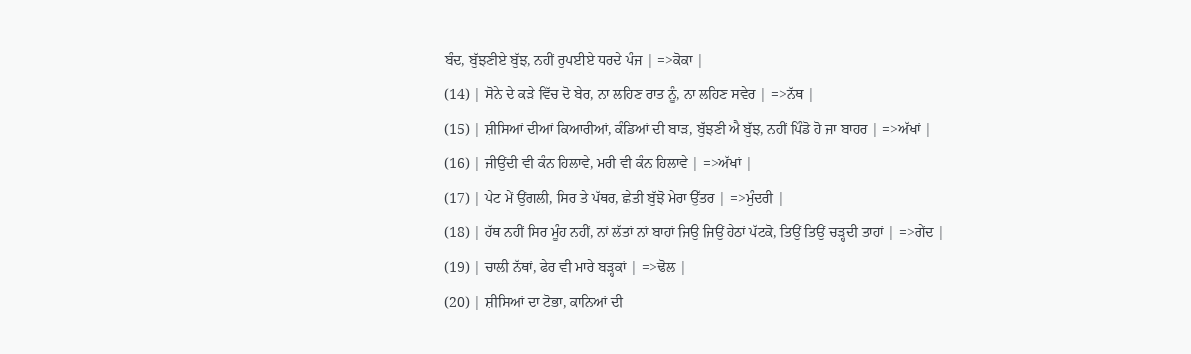ਬੰਦ, ਬੁੱਝਣੀਏ ਬੁੱਝ, ਨਹੀਂ ਰੁਪਈਏ ਧਰਦੇ ਪੰਜ | =>ਕੋਕਾ |
(14) | ਸੋਨੇ ਦੇ ਕੜੇ ਵਿੱਚ ਦੋ ਬੇਰ, ਨਾ ਲਹਿਣ ਰਾਤ ਨੂੰ, ਨਾ ਲਹਿਣ ਸਵੇਰ | =>ਨੱਥ |
(15) | ਸ਼ੀਸਿਆਂ ਦੀਆਂ ਕਿਆਰੀਆਂ, ਕੰਡਿਆਂ ਦੀ ਬਾੜ, ਬੁੱਝਣੀ ਐ ਬੁੱਝ, ਨਹੀਂ ਪਿੰਡੋ ਹੋ ਜਾ ਬਾਹਰ | =>ਅੱਖਾਂ |
(16) | ਜੀਉਂਦੀ ਵੀ ਕੰਨ ਹਿਲਾਵੇ, ਮਰੀ ਵੀ ਕੰਨ ਹਿਲਾਵੇ | =>ਅੱਖਾਂ |
(17) | ਪੇਟ ਮੇਂ ਉਂਗਲੀ, ਸਿਰ ਤੇ ਪੱਥਰ, ਛੇਤੀ ਬੁੱਝੋ ਮੇਰਾ ਉੱਤਰ | =>ਮੁੰਦਰੀ |
(18) | ਹੱਥ ਨਹੀਂ ਸਿਰ ਮੂੰਹ ਨਹੀਂ, ਨਾਂ ਲੱਤਾਂ ਨਾਂ ਬਾਹਾਂ ਜਿਉ ਜਿਉਂ ਹੇਠਾਂ ਪੱਟਕੋ, ਤਿਉਂ ਤਿਉਂ ਚੜ੍ਹਦੀ ਤਾਹਾਂ | =>ਗੇਂਦ |
(19) | ਚਾਲੀ ਨੱਥਾਂ, ਫੇਰ ਵੀ ਮਾਰੇ ਬੜ੍ਹਕਾਂ | =>ਢੋਲ |
(20) | ਸ਼ੀਸਿਆਂ ਦਾ ਟੋਭਾ, ਕਾਨਿਆਂ ਦੀ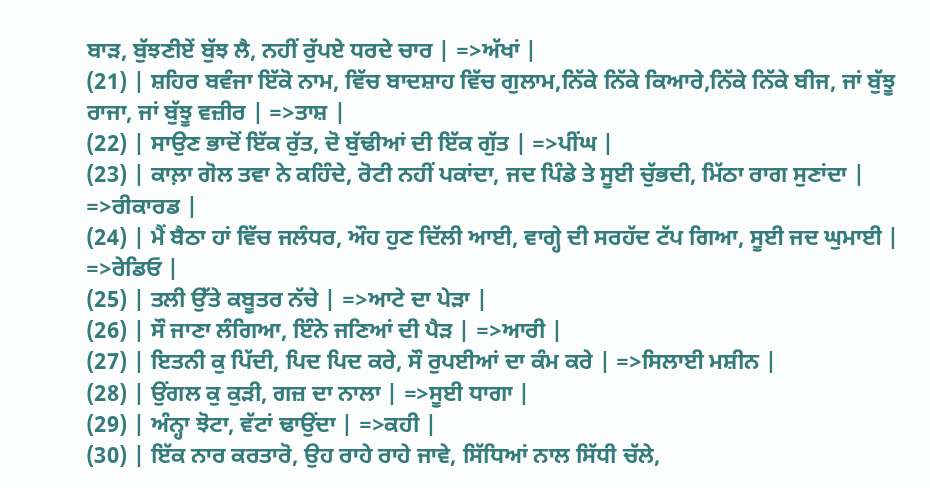ਬਾੜ, ਬੁੱਝਣੀਏਂ ਬੁੱਝ ਲੈ, ਨਹੀਂ ਰੁੱਪਏ ਧਰਦੇ ਚਾਰ | =>ਅੱਖਾਂ |
(21) | ਸ਼ਹਿਰ ਬਵੰਜਾ ਇੱਕੋ ਨਾਮ, ਵਿੱਚ ਬਾਦਸ਼ਾਹ ਵਿੱਚ ਗੁਲਾਮ,ਨਿੱਕੇ ਨਿੱਕੇ ਕਿਆਰੇ,ਨਿੱਕੇ ਨਿੱਕੇ ਬੀਜ, ਜਾਂ ਬੁੱਝੂ ਰਾਜਾ, ਜਾਂ ਬੁੱਝੂ ਵਜ਼ੀਰ | =>ਤਾਸ਼ |
(22) | ਸਾਉਣ ਭਾਦੋਂ ਇੱਕ ਰੁੱਤ, ਦੋ ਬੁੱਢੀਆਂ ਦੀ ਇੱਕ ਗੁੱਤ | =>ਪੀਂਘ |
(23) | ਕਾਲ਼ਾ ਗੋਲ ਤਵਾ ਨੇ ਕਹਿੰਦੇ, ਰੋਟੀ ਨਹੀਂ ਪਕਾਂਦਾ, ਜਦ ਪਿੰਡੇ ਤੇ ਸੂਈ ਚੁੱਭਦੀ, ਮਿੱਠਾ ਰਾਗ ਸੁਣਾਂਦਾ | =>ਰੀਕਾਰਡ |
(24) | ਮੈਂ ਬੈਠਾ ਹਾਂ ਵਿੱਚ ਜਲੰਧਰ, ਔਹ ਹੁਣ ਦਿੱਲੀ ਆਈ, ਵਾਗ੍ਹੇ ਦੀ ਸਰਹੱਦ ਟੱਪ ਗਿਆ, ਸੂਈ ਜਦ ਘੁਮਾਈ | =>ਰੇਡਿਓ |
(25) | ਤਲੀ ਉੱਤੇ ਕਬੂਤਰ ਨੱਚੇ | =>ਆਟੇ ਦਾ ਪੇੜਾ |
(26) | ਸੌ ਜਾਣਾ ਲੰਗਿਆ, ਇੰਨੇ ਜਣਿਆਂ ਦੀ ਪੈੜ | =>ਆਰੀ |
(27) | ਇਤਨੀ ਕੁ ਪਿੱਦੀ, ਪਿਦ ਪਿਦ ਕਰੇ, ਸੌ ਰੁਪਈਆਂ ਦਾ ਕੰਮ ਕਰੇ | =>ਸਿਲਾਈ ਮਸ਼ੀਨ |
(28) | ਉਂਗਲ ਕੁ ਕੁੜੀ, ਗਜ਼ ਦਾ ਨਾਲਾ | =>ਸੂਈ ਧਾਗਾ |
(29) | ਅੰਨ੍ਹਾ ਝੋਟਾ, ਵੱਟਾਂ ਢਾਉਂਦਾ | =>ਕਹੀ |
(30) | ਇੱਕ ਨਾਰ ਕਰਤਾਰੋ, ਉਹ ਰਾਹੇ ਰਾਹੇ ਜਾਵੇ, ਸਿੱਧਿਆਂ ਨਾਲ ਸਿੱਧੀ ਚੱਲੇ,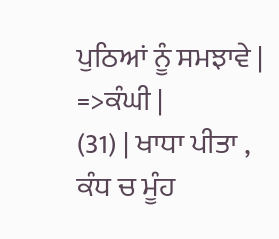ਪੁਠਿਆਂ ਨੂੰ ਸਮਝਾਵੇ | =>ਕੰਘੀ |
(31) | ਖਾਧਾ ਪੀਤਾ , ਕੰਧ ਚ ਮੂੰਹ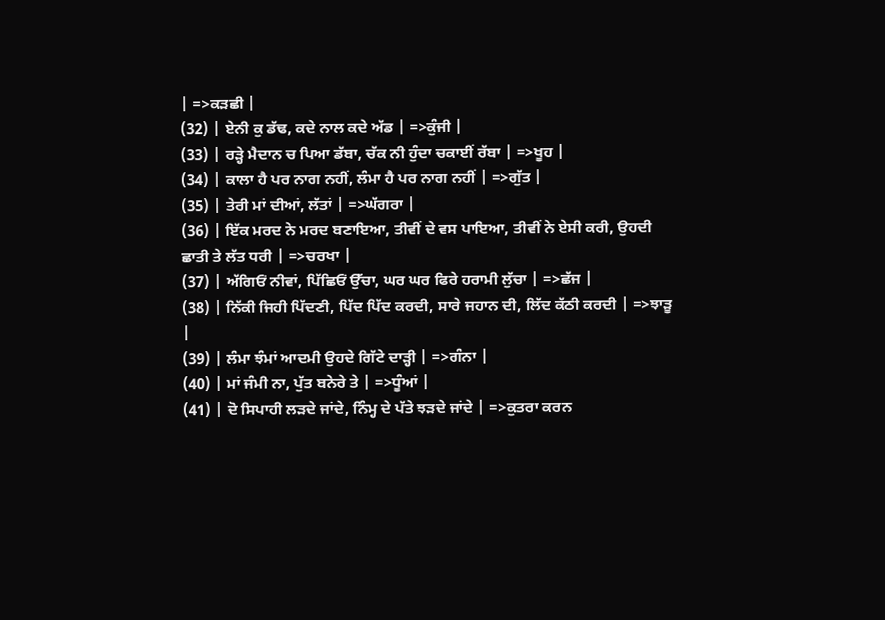| =>ਕੜਛੀ |
(32) | ਏਨੀ ਕੁ ਡੱਢ, ਕਦੇ ਨਾਲ ਕਦੇ ਅੱਡ | =>ਕੁੰਜੀ |
(33) | ਰੜ੍ਹੇ ਮੈਦਾਨ ਚ ਪਿਆ ਡੱਬਾ, ਚੱਕ ਨੀ ਹੁੰਦਾ ਚਕਾਈਂ ਰੱਬਾ | =>ਖੂਹ |
(34) | ਕਾਲਾ ਹੈ ਪਰ ਨਾਗ ਨਹੀਂ, ਲੰਮਾ ਹੈ ਪਰ ਨਾਗ ਨਹੀਂ | =>ਗੁੱਤ |
(35) | ਤੇਰੀ ਮਾਂ ਦੀਆਂ, ਲੱਤਾਂ | =>ਘੱਗਰਾ |
(36) | ਇੱਕ ਮਰਦ ਨੇ ਮਰਦ ਬਣਾਇਆ, ਤੀਵੀਂ ਦੇ ਵਸ ਪਾਇਆ, ਤੀਵੀਂ ਨੇ ਏਸੀ ਕਰੀ, ਉਹਦੀ ਛਾਤੀ ਤੇ ਲੱਤ ਧਰੀ | =>ਚਰਖਾ |
(37) | ਅੱਗਿਓਂ ਨੀਵਾਂ, ਪਿੱਛਿਓਂ ਉੱਚਾ, ਘਰ ਘਰ ਫਿਰੇ ਹਰਾਮੀ ਲੁੱਚਾ | =>ਛੱਜ |
(38) | ਨਿੱਕੀ ਜਿਹੀ ਪਿੱਦਣੀ, ਪਿੱਦ ਪਿੱਦ ਕਰਦੀ, ਸਾਰੇ ਜਹਾਨ ਦੀ, ਲਿੱਦ ਕੱਠੀ ਕਰਦੀ | =>ਝਾੜੂ |
(39) | ਲੰਮਾ ਝੰਮਾਂ ਆਦਮੀ ਉਹਦੇ ਗਿੱਟੇ ਦਾੜ੍ਹੀ | =>ਗੰਨਾ |
(40) | ਮਾਂ ਜੰਮੀ ਨਾ, ਪੁੱਤ ਬਨੇਰੇ ਤੇ | =>ਧੂੰਆਂ |
(41) | ਦੋ ਸਿਪਾਹੀ ਲੜਦੇ ਜਾਂਦੇ, ਨਿੰਮ੍ਹ ਦੇ ਪੱਤੇ ਝੜਦੇ ਜਾਂਦੇ | =>ਕੁਤਰਾ ਕਰਨ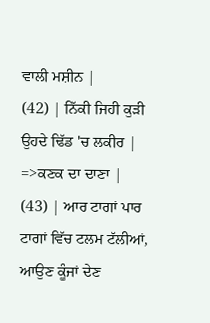ਵਾਲੀ ਮਸ਼ੀਨ |
(42) | ਨਿੱਕੀ ਜਿਹੀ ਕੁੜੀ ਉਹਦੇ ਢਿੱਡ 'ਚ ਲਕੀਰ | =>ਕਣਕ ਦਾ ਦਾਣਾ |
(43) | ਆਰ ਟਾਗਾਂ ਪਾਰ ਟਾਗਾਂ ਵਿੱਚ ਟਲਮ ਟੱਲੀਆਂ, ਆਉਣ ਕੂੰਜਾਂ ਦੇਣ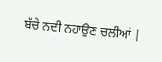ਬੱਚੇ ਨਦੀ ਨਹਾਉਣ ਚਲੀਆਂ |